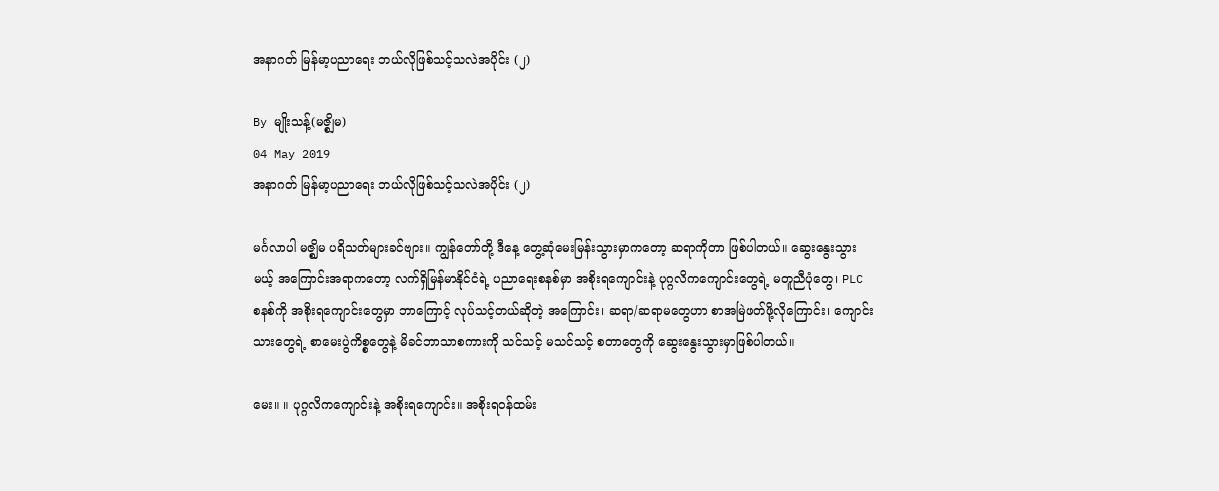အနာဂတ် မြန်မာ့ပညာရေး ဘယ်လိုဖြစ်သင့်သလဲအပိုင်း (၂)

By မျိုးသန့်(မဇ္စျိမ)
04 May 2019
အနာဂတ် မြန်မာ့ပညာရေး ဘယ်လိုဖြစ်သင့်သလဲအပိုင်း (၂)

မင်္ဂလာပါ မဇ္ဈိမ ပရိသတ်များခင်ဗျား။ ကျွန်တော်တို့ ဒီနေ့ တွေ့ဆုံမေးမြန်းသွားမှာကတော့ ဆရာကိုတာ ဖြစ်ပါတယ်။ ဆွေးနွေးသွားမယ့် အကြောင်းအရာကတော့ လက်ရှိမြန်မာနိုင်ငံရဲ့ ပညာရေးစနစ်မှာ အစိုးရကျောင်းနဲ့ ပုဂ္ဂလိကကျောင်းတွေရဲ့ မတူညီပုံတွေ၊ PLC စနစ်ကို အစိုးရကျောင်းတွေမှာ ဘာကြောင့် လုပ်သင့်တယ်ဆိုတဲ့ အကြောင်း၊ ဆရာ/ဆရာမတွေဟာ စာအမြဲဖတ်ဖို့လိုကြောင်း၊ ကျောင်းသားတွေရဲ့ စာမေးပွဲကိစ္စတွေနဲ့ မိခင်ဘာသာစကားကို သင်သင့် မသင်သင့် စတာတွေကို ဆွေးနွေးသွားမှာဖြစ်ပါတယ်။

မေး။ ။ ပုဂ္ဂလိကကျောင်းနဲ့ အစိုးရကျောင်း။ အစိုးရဝန်ထမ်း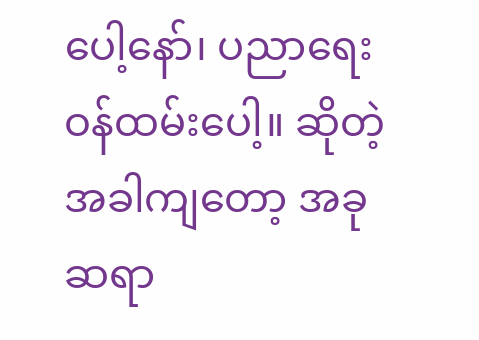ပေါ့နော်၊ ပညာရေးဝန်ထမ်းပေါ့။ ဆိုတဲ့အခါကျတော့ အခုဆရာ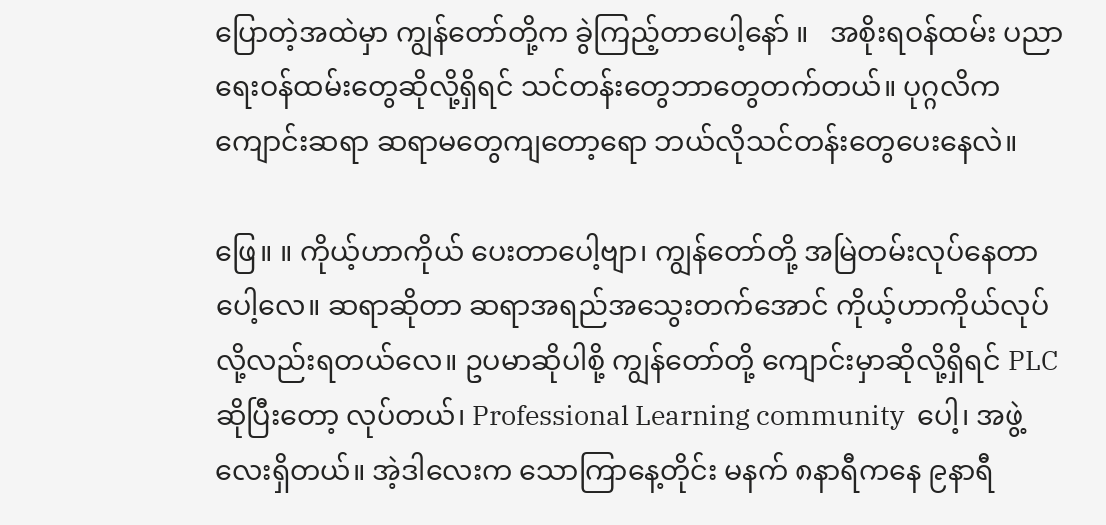ပြောတဲ့အထဲမှာ ကျွန်တော်တို့က ခွဲကြည့်တာပေါ့နော် ။   အစိုးရဝန်ထမ်း ပညာရေးဝန်ထမ်းတွေဆိုလို့ရှိရင် သင်တန်းတွေဘာတွေတက်တယ်။ ပုဂ္ဂလိက ကျောင်းဆရာ ဆရာမတွေကျတော့ရော ဘယ်လိုသင်တန်းတွေပေးနေလဲ။

ဖြေ။ ။ ကိုယ့်ဟာကိုယ် ပေးတာပေါ့ဗျာ၊ ကျွန်တော်တို့ အမြဲတမ်းလုပ်နေတာပေါ့လေ။ ဆရာဆိုတာ ဆရာအရည်အသွေးတက်အောင် ကိုယ့်ဟာကိုယ်လုပ်လို့လည်းရတယ်လေ။ ဥပမာဆိုပါစို့ ကျွန်တော်တို့ ကျောင်းမှာဆိုလို့ရှိရင် PLC ဆိုပြီးတော့ လုပ်တယ်၊ Professional Learning community  ပေါ့၊ အဖွဲ့လေးရှိတယ်။ အဲ့ဒါလေးက သောကြာနေ့တိုင်း မနက် ၈နာရီကနေ ၉နာရီ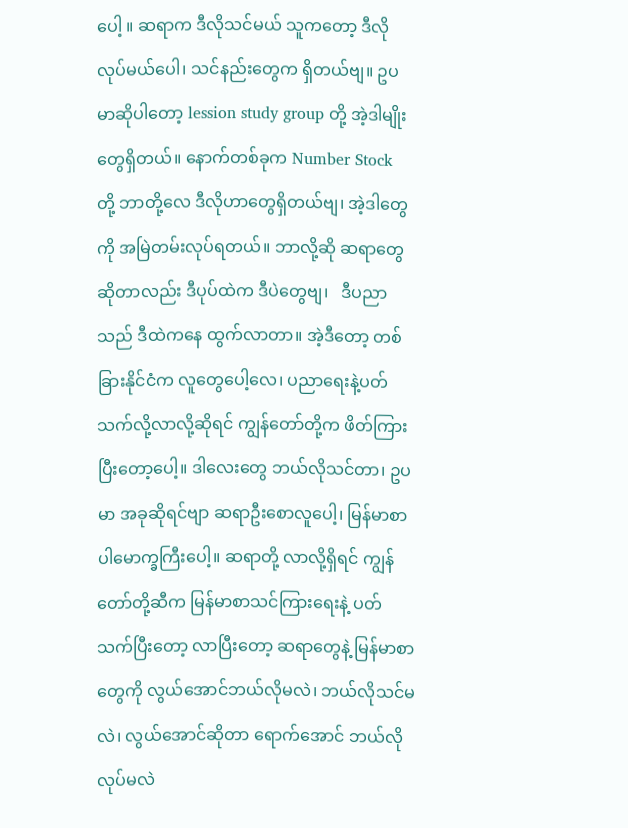ပေါ့ ။ ဆရာက ဒီလိုသင်မယ် သူကတော့ ဒီလိုလုပ်မယ်ပေါ၊ သင်နည်းတွေက ရှိတယ်ဗျ။ ဥပမာဆိုပါတော့ lession study group တို့ အဲ့ဒါမျိုးတွေရှိတယ်။ နောက်တစ်ခုက Number Stock တို့ ဘာတို့လေ ဒီလိုဟာတွေရှိတယ်ဗျ၊ အဲ့ဒါတွေကို အမြဲတမ်းလုပ်ရတယ်။ ဘာလို့ဆို ဆရာတွေဆိုတာလည်း ဒီပုပ်ထဲက ဒီပဲတွေဗျ၊   ဒီပညာသည် ဒီထဲကနေ ထွက်လာတာ။ အဲ့ဒီတော့ တစ်ခြားနိုင်ငံက လူတွေပေါ့လေ၊ ပညာရေးနဲ့ပတ်သက်လို့လာလို့ဆိုရင် ကျွန်တော်တို့က ဖိတ်ကြားပြီးတော့ပေါ့။ ဒါလေးတွေ ဘယ်လိုသင်တာ၊ ဥပမာ အခုဆိုရင်ဗျာ ဆရာဦးစောလူပေါ့၊ မြန်မာစာပါမောက္ခကြီးပေါ့။ ဆရာတို့ လာလို့ရှိရင် ကျွန်တော်တို့ဆီက မြန်မာစာသင်ကြားရေးနဲ့ ပတ်သက်ပြီးတော့ လာပြီးတော့ ဆရာတွေနဲ့ မြန်မာစာတွေကို လွယ်အောင်ဘယ်လိုမလဲ၊ ဘယ်လိုသင်မလဲ၊ လွယ်အောင်ဆိုတာ ရောက်အောင် ဘယ်လိုလုပ်မလဲ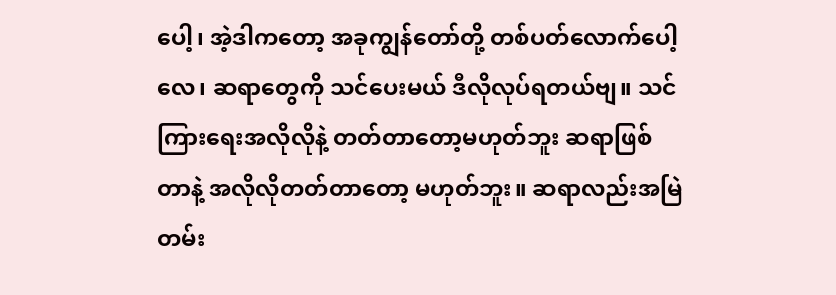ပေါ့၊ အဲ့ဒါကတော့ အခုကျွန်တော်တို့ တစ်ပတ်လောက်ပေါ့လေ၊ ဆရာတွေကို သင်ပေးမယ် ဒီလိုလုပ်ရတယ်ဗျ။ သင်ကြားရေးအလိုလိုနဲ့ တတ်တာတော့မဟုတ်ဘူး ဆရာဖြစ်တာနဲ့ အလိုလိုတတ်တာတော့ မဟုတ်ဘူး။ ဆရာလည်းအမြဲတမ်း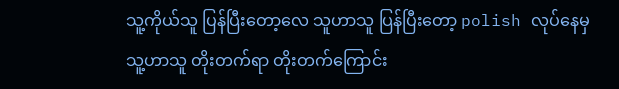သူ့ကိုယ်သူ ပြန်ပြီးတော့လေ သူဟာသူ ပြန်ပြီးတော့ polish လုပ်နေမှ သူ့ဟာသူ တိုးတက်ရာ တိုးတက်ကြောင်း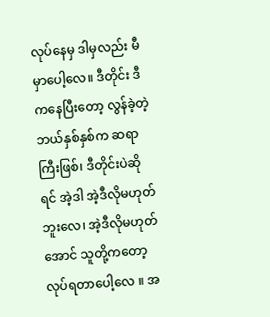လုပ်နေမှ ဒါမှလည်း မီမှာပေါ့လေ။ ဒီတိုင်း ဒီကနေပြီးတော့ လွန်ခဲ့တဲ့ ဘယ်နှစ်နှစ်က ဆရာကြီးဖြစ်၊ ဒီတိုင်းပဲဆိုရင် အဲ့ဒါ အဲ့ဒီလိုမဟုတ်ဘူးလေ၊ အဲ့ဒီလိုမဟုတ်အောင် သူတို့ကတော့ လုပ်ရတာပေါ့လေ ။ အ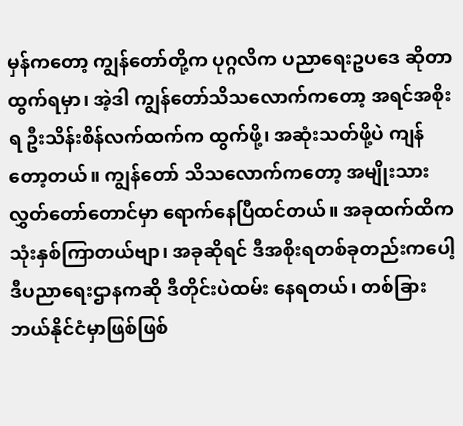မှန်ကတော့ ကျွန်တော်တို့က ပုဂ္ဂလိက ပညာရေးဥပဒေ ဆိုတာထွက်ရမှာ၊ အဲ့ဒါ ကျွန်တော်သိသလောက်ကတော့ အရင်အစိုးရ ဦးသိန်းစိန်လက်ထက်က ထွက်ဖို့၊ အဆုံးသတ်ဖို့ပဲ ကျန်တော့တယ်။ ကျွန်တော် သိသလောက်ကတော့ အမျိုးသားလွှတ်တော်တောင်မှာ ရောက်နေပြီထင်တယ်။ အခုထက်ထိက သုံးနှစ်ကြာတယ်ဗျာ၊ အခုဆိုရင် ဒီအစိုးရတစ်ခုတည်းကပေါ့ ဒီပညာရေးဌာနကဆို ဒီတိုင်းပဲထမ်း နေရတယ်၊ တစ်ခြား ဘယ်နိုင်ငံမှာဖြစ်ဖြစ်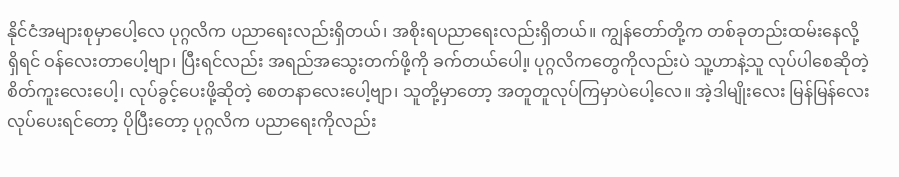နိုင်ငံအများစုမှာပေါ့လေ ပုဂ္ဂလိက ပညာရေးလည်းရှိတယ်၊ အစိုးရပညာရေးလည်းရှိတယ်။ ကျွန်တော်တို့က တစ်ခုတည်းထမ်းနေလို့ရှိရင် ဝန်လေးတာပေါ့ဗျာ၊ ပြီးရင်လည်း အရည်အသွေးတက်ဖို့ကို ခက်တယ်ပေါ။့ ပုဂ္ဂလိကတွေကိုလည်းပဲ သူ့ဟာနဲ့သူ လုပ်ပါစေဆိုတဲ့ စိတ်ကူးလေးပေါ့၊ လုပ်ခွင့်ပေးဖို့ဆိုတဲ့ စေတနာလေးပေါ့ဗျာ၊ သူတို့မှာတော့ အတူတူလုပ်ကြမှာပဲပေါ့လေ။ အဲ့ဒါမျိုးလေး မြန်မြန်လေးလုပ်ပေးရင်တော့ ပိုပြီးတော့ ပုဂ္ဂလိက ပညာရေးကိုလည်း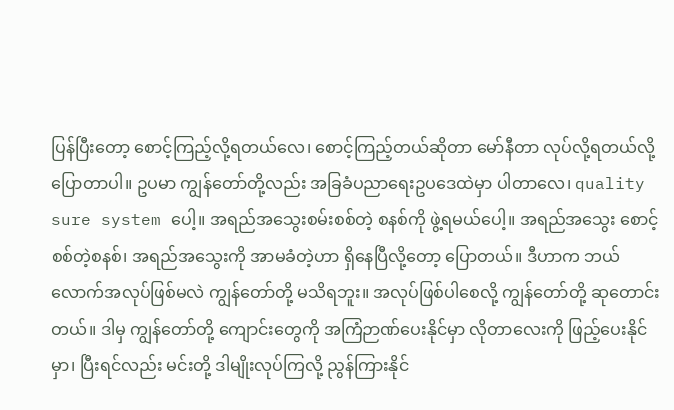ပြန်ပြီးတော့ စောင့်ကြည့်လို့ရတယ်လေ၊ စောင့်ကြည့်တယ်ဆိုတာ မော်နီတာ လုပ်လို့ရတယ်လို့ ပြောတာပါ။ ဥပမာ ကျွန်တော်တို့လည်း အခြခံပညာရေးဥပဒေထဲမှာ ပါတာလေ၊ quality sure system ပေါ့။ အရည်အသွေးစမ်းစစ်တဲ့ စနစ်ကို ဖွဲ့ရမယ်ပေါ့။ အရည်အသွေး စောင့်စစ်တဲ့စနစ်၊ အရည်အသွေးကို အာမခံတဲ့ဟာ ရှိနေပြီလို့တော့ ပြောတယ်။ ဒီဟာက ဘယ်လောက်အလုပ်ဖြစ်မလဲ ကျွန်တော်တို့ မသိရဘူး။ အလုပ်ဖြစ်ပါစေလို့ ကျွန်တော်တို့ ဆုတောင်း တယ်။ ဒါမှ ကျွန်တော်တို့ ကျောင်းတွေကို အကြံဉာဏ်ပေးနိုင်မှာ လိုတာလေးကို ဖြည့်ပေးနိုင်မှာ၊ ပြီးရင်လည်း မင်းတို့ ဒါမျိုးလုပ်ကြလို့ ညွန်ကြားနိုင်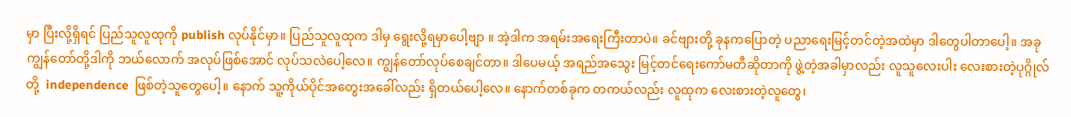မှာ ပြီးလို့ရှိရင် ပြည်သူလူထုကို publish လုပ်နိုင်မှာ။ ပြည်သူလူထုက ဒါမှ ရွေးလို့ရမှာပေါ့ဗျာ ။ အဲ့ဒါက အရမ်းအရေးကြီးတာပဲ။ ခင်ဗျားတို့ ခုနကပြောတဲ့ ပညာရေးမြင့်တင်တဲ့အထဲမှာ ဒါတွေပါတာပေါ့။ အခု ကျွန်တော်တို့ဒါကို ဘယ်လောက် အလုပ်ဖြစ်အောင် လုပ်သလဲပေါ့လေ။ ကျွန်တော်လုပ်စေချင်တာ။ ဒါပေမယ့် အရည်အသွေး မြင့်တင်ရေးကော်မတီဆိုတာကို ဖွဲ့တဲ့အခါမှာလည်း လူသူလေးပါး လေးစားတဲ့ပုဂ္ဂိုလ်တို့  independence  ဖြစ်တဲ့သူတွေပေါ့။ နောက် သူ့ကိုယ်ပိုင်အတွေးအခေါ်လည်း ရှိတယ်ပေါ့လေ။ နောက်တစ်ခုက တကယ်လည်း လူထုက လေးစားတဲ့လူတွေ၊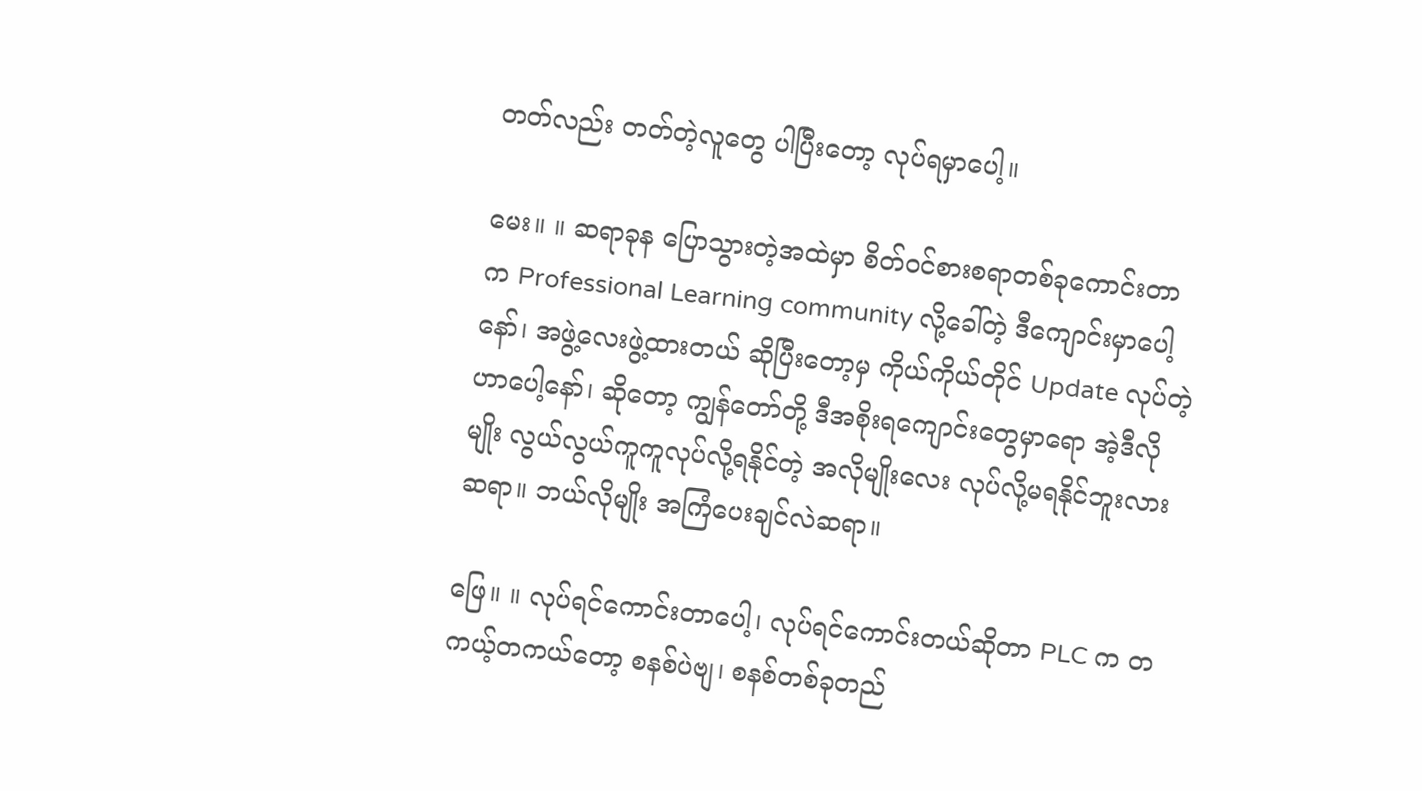တတ်လည်း တတ်တဲ့လူတွေ ပါပြီးတော့ လုပ်ရမှာပေါ့။

မေး။ ။ ဆရာခုန ပြောသွားတဲ့အထဲမှာ စိတ်ဝင်စားစရာတစ်ခုကောင်းတာက Professional Learning community လို့ခေါ်တဲ့ ဒီကျောင်းမှာပေါ့နော်၊ အဖွဲ့လေးဖွဲ့ထားတယ် ဆိုပြီးတော့မှ ကိုယ်ကိုယ်တိုင် Update လုပ်တဲ့ဟာပေါ့နော်၊ ဆိုတော့ ကျွန်တော်တို့ ဒီအစိုးရကျောင်းတွေမှာရော အဲ့ဒီလိုမျိုး လွယ်လွယ်ကူကူလုပ်လို့ရနိုင်တဲ့ အလိုမျိုးလေး လုပ်လို့မရနိုင်ဘူးလား ဆရာ။ ဘယ်လိုမျိုး အကြံပေးချင်လဲဆရာ။

ဖြေ။ ။ လုပ်ရင်ကောင်းတာပေါ့၊ လုပ်ရင်ကောင်းတယ်ဆိုတာ PLC က တကယ့်တကယ်တော့ စနစ်ပဲဗျ၊ စနစ်တစ်ခုတည်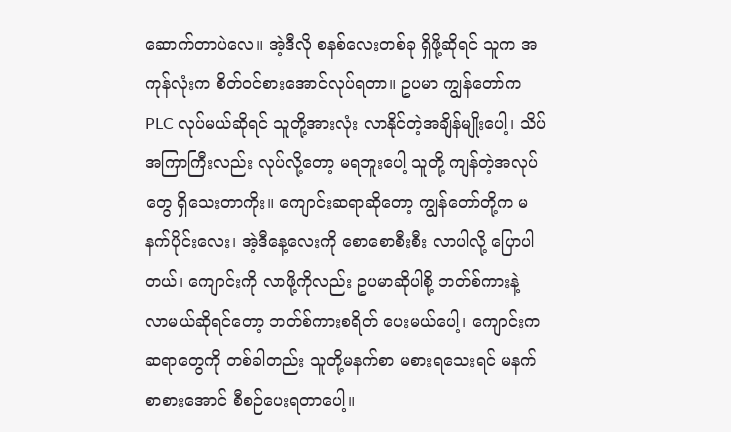ဆောက်တာပဲလေ။ အဲ့ဒီလို စနစ်လေးတစ်ခု ရှိဖို့ဆိုရင် သူက အကုန်လုံးက စိတ်ဝင်စားအောင်လုပ်ရတာ။ ဥပမာ ကျွန်တော်က PLC လုပ်မယ်ဆိုရင် သူတို့အားလုံး လာနိုင်တဲ့အချိန်မျိုးပေါ့၊ သိပ်အကြာကြီးလည်း လုပ်လို့တော့ မရဘူးပေါ့ သူတို့ ကျန်တဲ့အလုပ်တွေ ရှိသေးတာကိုး။ ကျောင်းဆရာဆိုတော့ ကျွန်တော်တို့က မနက်ပိုင်းလေး၊ အဲ့ဒီနေ့လေးကို စောစောစီးစီး လာပါလို့ ပြောပါတယ်၊ ကျောင်းကို လာဖို့ကိုလည်း ဥပမာဆိုပါစို့ ဘတ်စ်ကားနဲ့ လာမယ်ဆိုရင်တော့ ဘတ်စ်ကားစရိတ် ပေးမယ်ပေါ့၊ ကျောင်းက ဆရာတွေကို တစ်ခါတည်း သူတို့မနက်စာ မစားရသေးရင် မနက်စာစားအောင် စီစဉ်ပေးရတာပေါ့။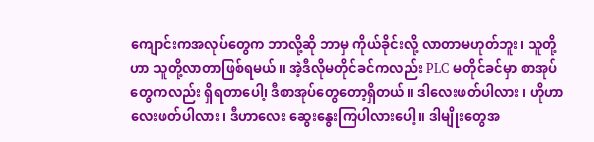ကျောင်းကအလုပ်တွေက ဘာလို့ဆို ဘာမှ ကိုယ်ခိုင်းလို့ လာတာမဟုတ်ဘူး၊ သူတို့ဟာ သူတို့လာတာဖြစ်ရမယ်။ အဲ့ဒီလိုမတိုင်ခင်ကလည်း PLC မတိုင်ခင်မှာ စာအုပ်တွေကလည်း ရှိရတာပေါ၊့ ဒီစာအုပ်တွေတော့ရှိတယ်။ ဒါလေးဖတ်ပါလား ၊ ဟိုဟာလေးဖတ်ပါလား၊ ဒီဟာလေး ဆွေးနွေးကြပါလားပေါ့။ ဒါမျိုးတွေအ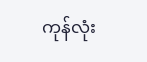ကုန်လုံး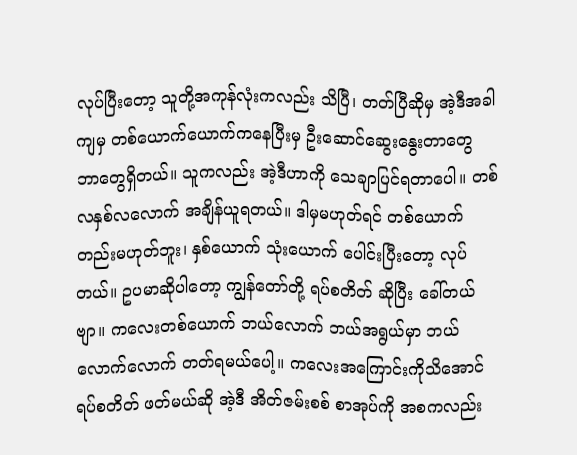လုပ်ပြီးတော့ သူတို့အကုန်လုံးကလည်း သိပြီ၊ တတ်ပြီဆိုမှ အဲ့ဒီအခါကျမှ တစ်ယောက်ယောက်ကနေပြီးမှ ဦးဆောင်ဆွေးနွေးတာတွေ ဘာတွေရှိတယ်။ သူကလည်း အဲ့ဒီဟာကို သေချာပြင်ရတာပေါ။ တစ်လနှစ်လလောက် အချိန်ယူရတယ်။ ဒါမှမဟုတ်ရင် တစ်ယောက်တည်းမဟုတ်ဘူး၊ နှစ်ယောက် သုံးယောက် ပေါင်းပြီးတော့ လုပ်တယ်။ ဥပမာဆိုပါတော့ ကျွန်တော်တို့ ရပ်စတိတ် ဆိုပြီး ခေါ်တယ်ဗျာ။ ကလေးတစ်ယောက် ဘယ်လောက် ဘယ်အရွယ်မှာ ဘယ်လောက်လောက် တတ်ရမယ်ပေါ့။ ကလေးအကြောင်းကိုသိအောင် ရပ်စတိတ် ဖတ်မယ်ဆို အဲ့ဒီ အိတ်ဇမ်းစစ် စာအုပ်ကို အစကလည်း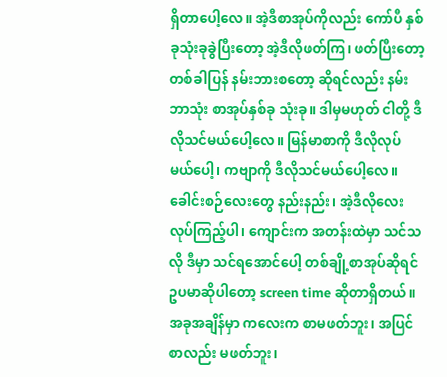ရှိတာပေါ့လေ။ အဲ့ဒီစာအုပ်ကိုလည်း ကော်ပီ နှစ်ခုသုံးခုခွဲပြီးတော့ အဲ့ဒီလိုဖတ်ကြ၊ ဖတ်ပြီးတော့ တစ်ခါပြန် နမ်းဘားစတော့ ဆိုရင်လည်း နမ်းဘာသုံး စာအုပ်နှစ်ခု သုံးခု။ ဒါမှမဟုတ် ငါတို့ ဒီလိုသင်မယ်ပေါ့လေ။ မြန်မာစာကို ဒီလိုလုပ်မယ်ပေါ့၊ ကဗျာကို ဒီလိုသင်မယ်ပေါ့လေ။ ခေါင်းစဉ်လေးတွေ နည်းနည်း၊ အဲ့ဒီလိုလေး လုပ်ကြည့်ပါ၊ ကျောင်းက အတန်းထဲမှာ သင်သလို ဒီမှာ သင်ရအောင်ပေါ့ တစ်ချို့စာအုပ်ဆိုရင် ဥပမာဆိုပါတော့ screen time ဆိုတာရှိတယ်။ အခုအချိန်မှာ ကလေးက စာမဖတ်ဘူး၊ အပြင်စာလည်း မဖတ်ဘူး၊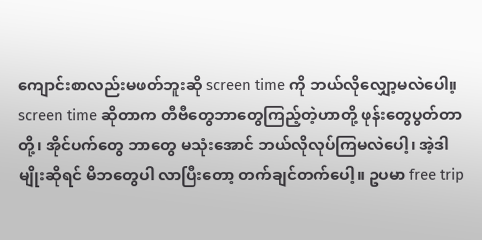ကျောင်းစာလည်းမဖတ်ဘူးဆို screen time ကို ဘယ်လိုလျှော့မလဲပေါ။့ screen time ဆိုတာက တီဗီတွေဘာတွေကြည့်တဲ့ဟာတို့ ဖုန်းတွေပွတ်တာတို့၊ အိုင်ပက်တွေ ဘာတွေ မသုံးအောင် ဘယ်လိုလုပ်ကြမလဲပေါ့၊ အဲ့ဒါမျိုးဆိုရင် မိဘတွေပါ လာပြီးတော့ တက်ချင်တက်ပေါ့။ ဥပမာ free trip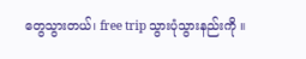တွေသွားတယ်၊ free trip သွားပုံသွားနည်းကို ။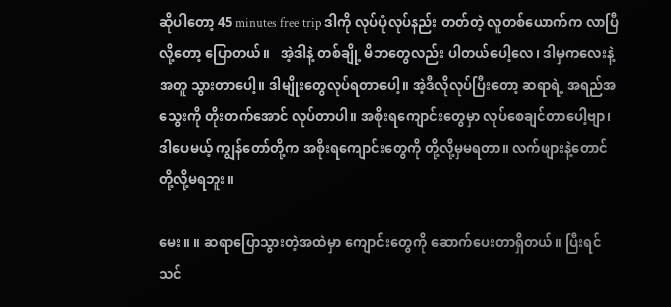ဆိုပါတော့ 45 minutes free trip ဒါကို လုပ်ပုံလုပ်နည်း တတ်တဲ့ လူတစ်ယောက်က လာပြီလို့တော့ ပြောတယ်။   အဲ့ဒါနဲ့ တစ်ချို့ မိဘတွေလည်း ပါတယ်ပေါ့လေ၊ ဒါမှကလေးနဲ့အတူ သွားတာပေါ့။ ဒါမျိုးတွေလုပ်ရတာပေါ့။ အဲ့ဒီလိုလုပ်ပြီးတော့ ဆရာရဲ့ အရည်အသွေးကို တိုးတက်အောင် လုပ်တာပါ။ အစိုးရကျောင်းတွေမှာ လုပ်စေချင်တာပေါ့ဗျာ၊ ဒါပေမယ့် ကျွန်တော်တို့က အစိုးရကျောင်းတွေကို တို့လို့မှမရတာ။ လက်ဖျားနဲ့တောင် တို့လို့မရဘူး။

မေး။ ။ ဆရာပြောသွားတဲ့အထဲမှာ ကျောင်းတွေကို ဆောက်ပေးတာရှိတယ်။ ပြီးရင် သင်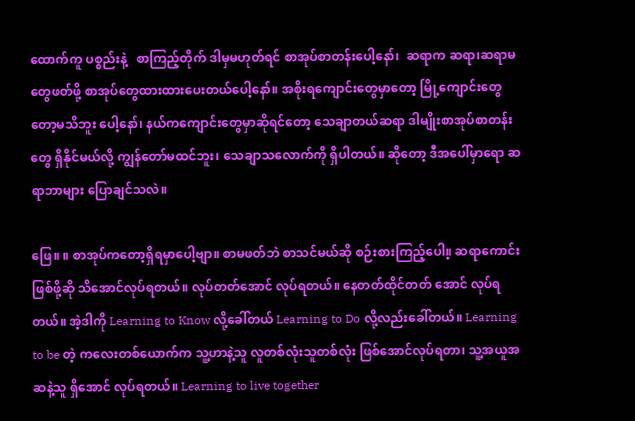ထောက်ကူ ပစ္စည်းနဲ့   စာကြည့်တိုက် ဒါမှမဟုတ်ရင် စာအုပ်စာတန်းပေါ့နော်၊  ဆရာက ဆရာ၊ဆရာမတွေဖတ်ဖို့ စာအုပ်တွေထားထားပေးတယ်ပေါ့နော်။ အစိုးရကျောင်းတွေမှာတော့ မြို့ကျောင်းတွေတော့မသိဘူး ပေါ့နော်၊ နယ်ကကျောင်းတွေမှာဆိုရင်တော့ သေချာတယ်ဆရာ ဒါမျိုးစာအုပ်စာတန်းတွေ ရှိနိုင်မယ်လို့ ကျွန်တော်မထင်ဘူး၊ သေချာသလောက်ကို ရှိပါတယ်။ ဆိုတော့ ဒီအပေါ်မှာရော ဆရာဘာများ ပြောချင်သလဲ။

ဖြေ။ ။ စာအုပ်ကတော့ရှိရမှာပေါ့ဗျာ။ စာမဖတ်ဘဲ စာသင်မယ်ဆို စဉ်းစားကြည့်ပေါ။့ ဆရာကောင်းဖြစ်ဖို့ဆို သိအောင်လုပ်ရတယ်။ လုပ်တတ်အောင် လုပ်ရတယ်။ နေတတ်ထိုင်တတ် အောင် လုပ်ရတယ်။ အဲ့ဒါကို Learning to Know လို့ခေါ်တယ် Learning to Do လို့လည်းခေါ်တယ်။ Learning to be တဲ့ ကလေးတစ်ယောက်က သူ့ဟာနဲ့သူ လူတစ်လုံးသူတစ်လုံး ဖြစ်အောင်လုပ်ရတာ၊ သူ့အယူအဆနဲ့သူ ရှိအောင် လုပ်ရတယ်။ Learning to live together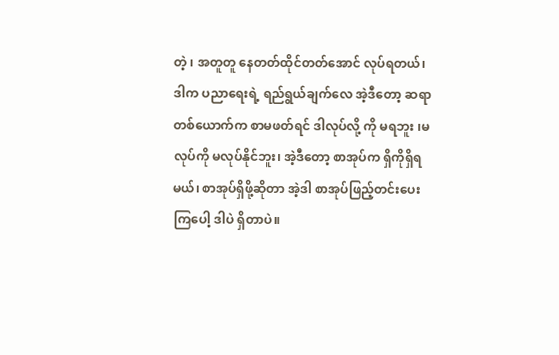တဲ့ ၊ အတူတူ နေတတ်ထိုင်တတ်အောင် လုပ်ရတယ်၊ ဒါက ပညာရေးရဲ့ ရည်ရွယ်ချက်လေ အဲ့ဒီတော့ ဆရာတစ်ယောက်က စာမဖတ်ရင် ဒါလုပ်လို့ ကို မရဘူး ၊မလုပ်ကို မလုပ်နိုင်ဘူး၊ အဲ့ဒီတော့ စာအုပ်က ရှိကိုရှိရမယ်၊ စာအုပ်ရှိဖို့ဆိုတာ အဲ့ဒါ စာအုပ်ဖြည့်တင်းပေးကြပေါ့ ဒါပဲ ရှိတာပဲ။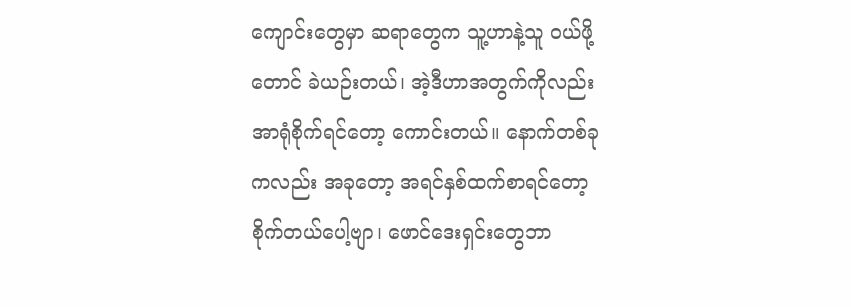ကျောင်းတွေမှာ ဆရာတွေက သူ့ဟာနဲ့သူ ဝယ်ဖို့တောင် ခဲယဉ်းတယ်၊ အဲ့ဒီဟာအတွက်ကိုလည်း အာရုံစိုက်ရင်တော့ ကောင်းတယ်။ နောက်တစ်ခုကလည်း အခုတော့ အရင်နှစ်ထက်စာရင်တော့ စိုက်တယ်ပေါ့ဗျာ၊ ဖောင်ဒေးရှင်းတွေဘာ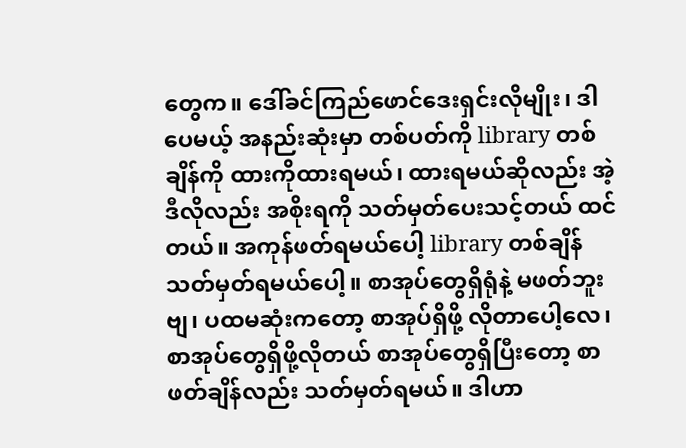တွေက။ ဒေါ်ခင်ကြည်ဖောင်ဒေးရှင်းလိုမျိုး၊ ဒါပေမယ့် အနည်းဆုံးမှာ တစ်ပတ်ကို library တစ်ချိန်ကို ထားကိုထားရမယ်၊ ထားရမယ်ဆိုလည်း အဲ့ဒီလိုလည်း အစိုးရကို သတ်မှတ်ပေးသင့်တယ် ထင်တယ်။ အကုန်ဖတ်ရမယ်ပေါ့ library တစ်ချိန်သတ်မှတ်ရမယ်ပေါ့။ စာအုပ်တွေရှိရုံနဲ့ မဖတ်ဘူးဗျ၊ ပထမဆုံးကတော့ စာအုပ်ရှိဖို့ လိုတာပေါ့လေ၊ စာအုပ်တွေရှိဖို့လိုတယ် စာအုပ်တွေရှိပြီးတော့ စာဖတ်ချိန်လည်း သတ်မှတ်ရမယ်။ ဒါဟာ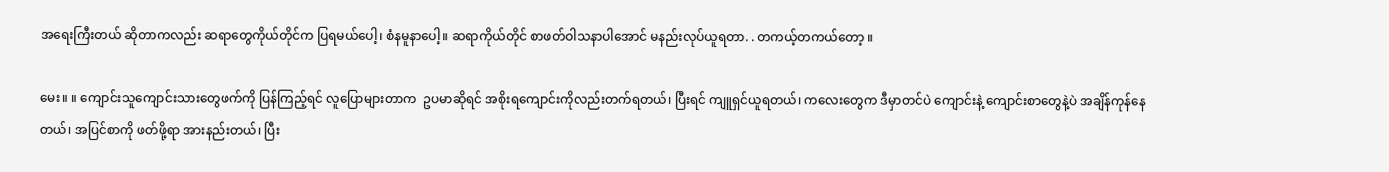အရေးကြီးတယ် ဆိုတာကလည်း ဆရာတွေကိုယ်တိုင်က ပြရမယ်ပေါ့၊ စံနမူနာပေါ့။ ဆရာကိုယ်တိုင် စာဖတ်ဝါသနာပါအောင် မနည်းလုပ်ယူရတာ. . တကယ့်တကယ်တော့ ။

မေး။ ။ ကျောင်းသူကျောင်းသားတွေဖက်ကို ပြန်ကြည့်ရင် လူပြောများတာက  ဥပမာဆိုရင် အစိုးရကျောင်းကိုလည်းတက်ရတယ်၊ ပြီးရင် ကျူရှင်ယူရတယ်၊ ကလေးတွေက ဒီမှာတင်ပဲ ကျောင်းနဲ့ ကျောင်းစာတွေနဲ့ပဲ အချိန်ကုန်နေတယ်၊ အပြင်စာကို ဖတ်ဖို့ရာ အားနည်းတယ်၊ ပြီး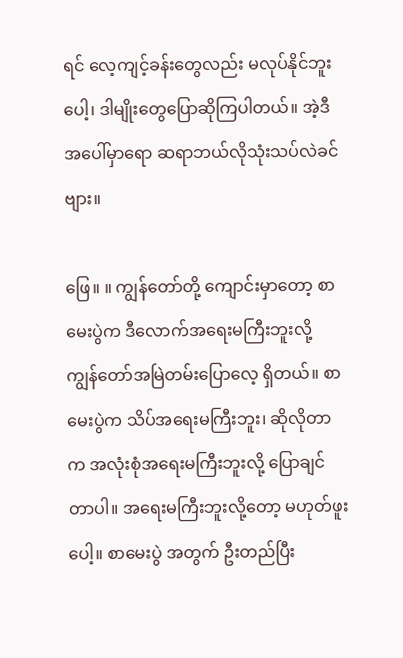ရင် လေ့ကျင့်ခန်းတွေလည်း မလုပ်နိုင်ဘူးပေါ့၊ ဒါမျိုးတွေပြောဆိုကြပါတယ်။ အဲ့ဒီအပေါ်မှာရော ဆရာဘယ်လိုသုံးသပ်လဲခင်ဗျား။

ဖြေ။ ။ ကျွန်တော်တို့ ကျောင်းမှာတော့ စာမေးပွဲက ဒီလောက်အရေးမကြီးဘူးလို့ ကျွန်တော်အမြဲတမ်းပြောလေ့ ရှိတယ်။ စာမေးပွဲက သိပ်အရေးမကြီးဘူး၊ ဆိုလိုတာက အလုံးစုံအရေးမကြီးဘူးလို့ ပြောချင်တာပါ။ အရေးမကြီးဘူးလို့တော့ မဟုတ်ဖူးပေါ့။ စာမေးပွဲ အတွက် ဦးတည်ပြီး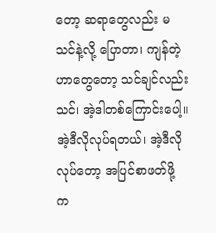တော့ ဆရာတွေလည်း မသင်နဲ့လို့ ပြောတာ၊ ကျန်တဲ့ဟာတွေတော့ သင်ချင်လည်း သင်၊ အဲ့ဒါတစ်ကြောင်းပေါ့။ အဲ့ဒီလိုလုပ်ရတယ်၊ အဲ့ဒီလိုလုပ်တော့ အပြင်စာဖတ်ဖို့ က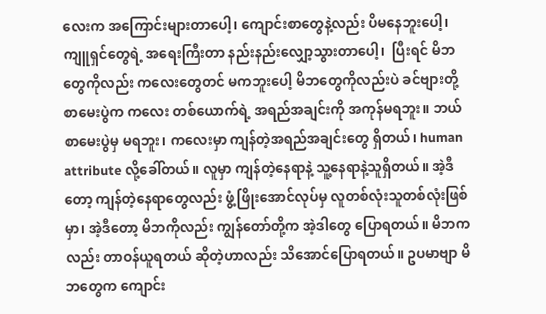လေးက အကြောင်းများတာပေါ့၊ ကျောင်းစာတွေနဲ့လည်း ပိမနေဘူးပေါ့၊ ကျူရှင်တွေရဲ့ အရေးကြီးတာ နည်းနည်းလျှော့သွားတာပေါ့၊  ပြီးရင် မိဘတွေကိုလည်း ကလေးတွေတင် မကဘူးပေါ့ မိဘတွေကိုလည်းပဲ ခင်ဗျားတို့ စာမေးပွဲက ကလေး တစ်ယောက်ရဲ့ အရည်အချင်းကို အကုန်မရဘူး။ ဘယ်စာမေးပွဲမှ မရဘူး၊ ကလေးမှာ ကျန်တဲ့အရည်အချင်းတွေ ရှိတယ်၊ human attribute လို့ခေါ်တယ်။ လူမှာ ကျန်တဲ့နေရာနဲ့ သူ့နေရာနဲ့သူရှိတယ်။ အဲ့ဒီတော့ ကျန်တဲ့နေရာတွေလည်း ဖွံ့ဖြိုးအောင်လုပ်မှ လူတစ်လုံးသူတစ်လုံးဖြစ်မှာ၊ အဲ့ဒီတော့ မိဘကိုလည်း ကျွန်တော်တို့က အဲ့ဒါတွေ ပြောရတယ်။ မိဘကလည်း တာဝန်ယူရတယ် ဆိုတဲ့ဟာလည်း သိအောင်ပြောရတယ်။ ဥပမာဗျာ မိဘတွေက ကျောင်း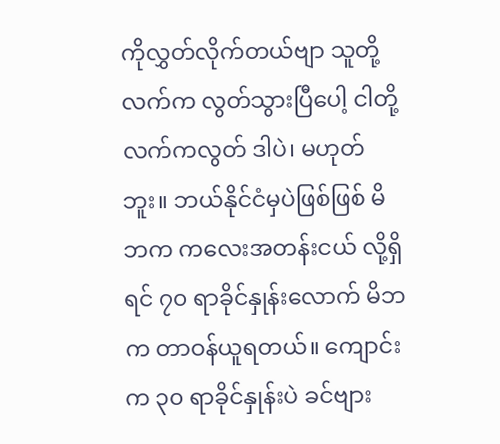ကိုလွှတ်လိုက်တယ်ဗျာ သူတို့လက်က လွတ်သွားပြီပေါ့ ငါတို့လက်ကလွတ် ဒါပဲ၊ မဟုတ်ဘူး။ ဘယ်နိုင်ငံမှပဲဖြစ်ဖြစ် မိဘက ကလေးအတန်းငယ် လို့ရှိရင် ၇၀ ရာခိုင်နှုန်းလောက် မိဘက တာဝန်ယူရတယ်။ ကျောင်းက ၃၀ ရာခိုင်နှုန်းပဲ ခင်ဗျား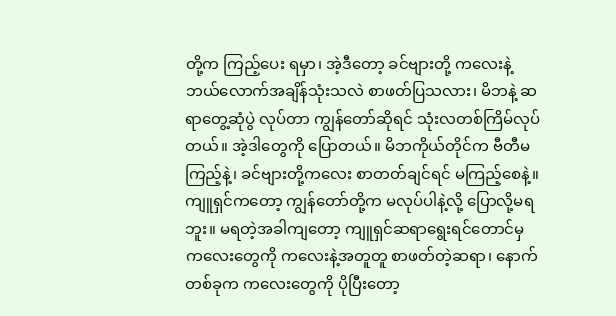တို့က ကြည့်ပေး ရမှာ၊ အဲ့ဒီတော့ ခင်ဗျားတို့ ကလေးနဲ့ ဘယ်လောက်အချိန်သုံးသလဲ စာဖတ်ပြသလား၊ မိဘနဲ့ ဆရာတွေ့ဆုံပွဲ လုပ်တာ ကျွန်တော်ဆိုရင် သုံးလတစ်ကြိမ်လုပ်တယ်။ အဲ့ဒါတွေကို ပြောတယ်။ မိဘကိုယ်တိုင်က ဗီတီမကြည့်နဲ့၊ ခင်ဗျားတို့ကလေး စာတတ်ချင်ရင် မကြည့်စေနဲ့။ ကျူရှင်ကတော့ ကျွန်တော်တို့က မလုပ်ပါနဲ့လို့ ပြောလို့မရဘူး။ မရတဲ့အခါကျတော့ ကျူရှင်ဆရာရွေးရင်တောင်မှ ကလေးတွေကို ကလေးနဲ့အတူတူ စာဖတ်တဲ့ဆရာ၊ နောက်တစ်ခုက ကလေးတွေကို ပိုပြီးတော့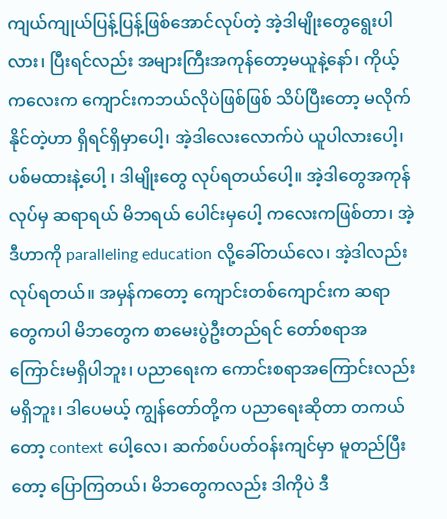ကျယ်ကျုယ်ပြန့်ပြန့်ဖြစ်အောင်လုပ်တဲ့ အဲ့ဒါမျိုးတွေရွေးပါလား၊ ပြီးရင်လည်း အများကြီးအကုန်တော့မယူနဲ့နော်၊ ကိုယ့်ကလေးက ကျောင်းကဘယ်လိုပဲဖြစ်ဖြစ် သိပ်ပြီးတော့ မလိုက်နိုင်တဲ့ဟာ ရှိရင်ရှိမှာပေါ့၊ အဲ့ဒါလေးလောက်ပဲ ယူပါလားပေါ့၊ ပစ်မထားနဲ့ပေါ့ ၊ ဒါမျိုးတွေ လုပ်ရတယ်ပေါ့။ အဲ့ဒါတွေအကုန်လုပ်မှ ဆရာရယ် မိဘရယ် ပေါင်းမှပေါ့ ကလေးကဖြစ်တာ၊ အဲ့ဒီဟာကို paralleling education လို့ခေါ်တယ်လေ၊ အဲ့ဒါလည်း လုပ်ရတယ်။ အမှန်ကတော့ ကျောင်းတစ်ကျောင်းက ဆရာတွေကပါ မိဘတွေက စာမေးပွဲဦးတည်ရင် တော်စရာအကြောင်းမရှိပါဘူး၊ ပညာရေးက ကောင်းစရာအကြောင်းလည်းမရှိဘူး၊ ဒါပေမယ့် ကျွန်တော်တို့က ပညာရေးဆိုတာ တကယ်တော့ context ပေါ့လေ၊ ဆက်စပ်ပတ်ဝန်းကျင်မှာ မူတည်ပြီးတော့ ပြောကြတယ်၊ မိဘတွေကလည်း ဒါကိုပဲ ဒီ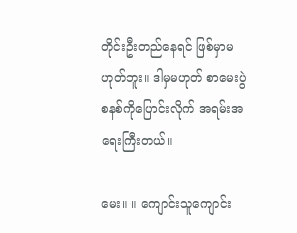တိုင်းဦးတည်နေရင် ဖြစ်မှာမဟုတ်ဘူး။ ဒါမှမဟုတ် စာမေးပွဲစနစ်ကိုပြောင်းလိုက် အရမ်းအရေးကြီးတယ်။

မေး။ ။ ကျောင်းသူကျောင်း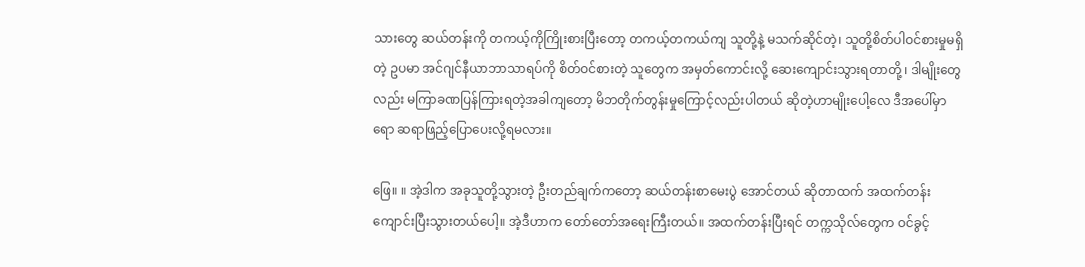သားတွေ ဆယ်တန်းကို တကယ့်ကိုကြိုးစားပြီးတော့ တကယ့်တကယ်ကျ သူတို့နဲ့ မသက်ဆိုင်တဲ့၊ သူတို့စိတ်ပါဝင်စားမှုမရှိတဲ့ ဥပမာ အင်ဂျင်နီယာဘာသာရပ်ကို စိတ်ဝင်စားတဲ့ သူတွေက အမှတ်ကောင်းလို့ ဆေးကျောင်းသွားရတာတို့ ၊ ဒါမျိုးတွေလည်း မကြာခဏပြန်ကြားရတဲ့အခါကျတော့ မိဘတိုက်တွန်းမှုကြောင့်လည်းပါတယ် ဆိုတဲ့ဟာမျိုးပေါ့လေ ဒီအပေါ်မှာရော ဆရာဖြည့်ပြောပေးလို့ရမလား။

ဖြေ။ ။ အဲ့ဒါက အခုသူတို့သွားတဲ့ ဦးတည်ချက်ကတော့ ဆယ်တန်းစာမေးပွဲ အောင်တယ် ဆိုတာထက် အထက်တန်းကျောင်းပြီးသွားတယ်ပေါ့။ အဲ့ဒီဟာက တော်တော်အရေးကြီးတယ်။ အထက်တန်းပြီးရင် တက္ကသိုလ်တွေက ဝင်ခွင့်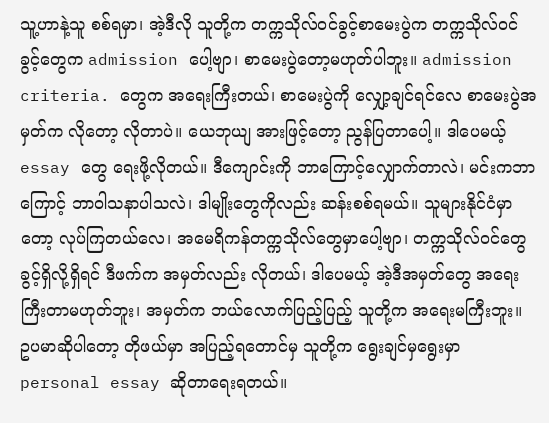သူ့ဟာနဲ့သူ စစ်ရမှာ၊ အဲ့ဒီလို သူတို့က တက္ကသိုလ်ဝင်ခွင့်စာမေးပွဲက တက္ကသိုလ်ဝင်ခွင့်တွေက admission ပေါ့ဗျာ၊ စာမေးပွဲတော့မဟုတ်ပါဘူး။ admission criteria. တွေက အရေးကြီးတယ်၊ စာမေးပွဲကို လျှော့ချင်ရင်လေ စာမေးပွဲအမှတ်က လိုတော့ လိုတာပဲ။ ယေဘုယျ အားဖြင့်တော့ ညွန်ပြတာပေါ့။ ဒါပေမယ့် essay တွေ ရေးဖို့လိုတယ်။ ဒီကျောင်းကို ဘာကြောင့်လျှောက်တာလဲ၊ မင်းကဘာကြောင့် ဘာဝါသနာပါသလဲ၊ ဒါမျိုးတွေကိုလည်း ဆန်းစစ်ရမယ်။ သူများနိုင်ငံမှာတော့ လုပ်ကြတယ်လေ၊ အမေရိကန်တက္ကသိုလ်တွေမှာပေါ့ဗျာ၊ တက္ကသိုလ်ဝင်တွေ ခွင့်ရှိလို့ရှိရင် ဒီဖက်က အမှတ်လည်း လိုတယ်၊ ဒါပေမယ့် အဲ့ဒီအမှတ်တွေ အရေးကြီးတာမဟုတ်ဘူး၊ အမှတ်က ဘယ်လောက်ပြည့်ပြည့် သူတို့က အရေးမကြီးဘူး။ ဥပမာဆိုပါတော့ တိုဖယ်မှာ အပြည့်ရတောင်မှ သူတို့က ရွေးချင်မှရွေးမှာ personal essay ဆိုတာရေးရတယ်။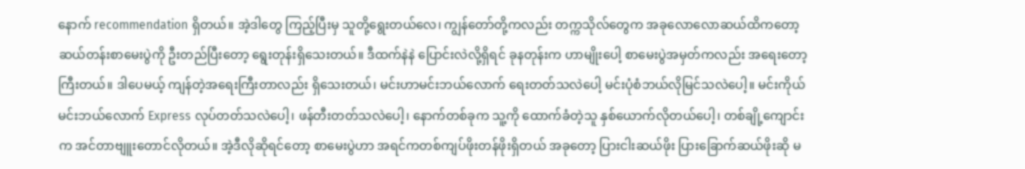နောက် recommendation ရှိတယ်။ အဲ့ဒါတွေ ကြည့်ပြီးမှ သူတို့ရွေးတယ်လေ၊ ကျွန်တော်တို့ကလည်း တက္ကသိုလ်တွေက အခုလောလောဆယ်ထိကတော့ ဆယ်တန်းစာမေးပွဲကို ဦးတည်ပြီးတော့ ရွေးတုန်းရှိသေးတယ်။ ဒီထက်နဲနဲ ပြောင်းလဲလို့ရှိရင် ခုနတုန်းက ဟာမျိုးပေါ့ စာမေးပွဲအမှတ်ကလည်း အရေးတော့ကြီးတယ်။ ဒါပေမယ့် ကျန်တဲ့အရေးကြီးတာလည်း ရှိသေးတယ်၊ မင်းဟာမင်းဘယ်လောက် ရေးတတ်သလဲပေါ့ မင်းပုံစံဘယ်လိုမြင်သလဲပေါ့။ မင်းကိုယ်မင်းဘယ်လောက် Express လုပ်တတ်သလဲပေါ့၊ ဖန်တီးတတ်သလဲပေါ့၊ နောက်တစ်ခုက သူ့ကို ထောက်ခံတဲ့သူ နှစ်ယောက်လိုတယ်ပေါ့၊ တစ်ချို့ကျောင်းက အင်တာဗျူးတောင်လိုတယ်။ အဲ့ဒီလိုဆိုရင်တော့ စာမေးပွဲဟာ အရင်ကတစ်ကျပ်ဖိုးတန်ဖိုးရှိတယ် အခုတော့ ပြားငါးဆယ်ဖိုး ပြားခြောက်ဆယ်ဖိုးဆို မ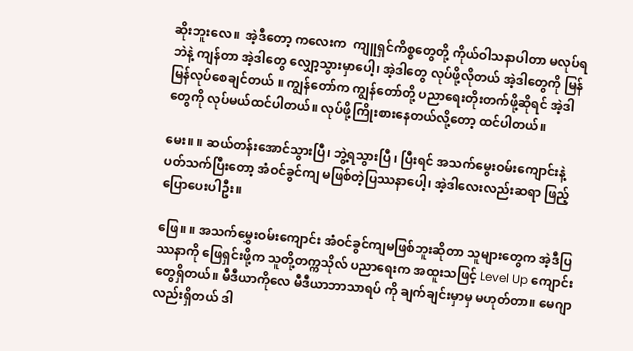ဆိုးဘူးလေ။  အဲ့ဒီတော့ ကလေးက  ကျူရှင်ကိစ္စတွေတို့ ကိုယ်ဝါသနာပါတာ မလုပ်ရဘဲနဲ့ ကျန်တာ အဲ့ဒါတွေ လျှော့သွားမှာပေါ့၊ အဲ့ဒါတွေ လုပ်ဖို့လိုတယ် အဲ့ဒါတွေကို မြန်မြန်လုပ်စေချင်တယ် ။ ကျွန်တော်က ကျွန်တော်တို့ ပညာရေးတိုးတက်ဖို့ဆိုရင် အဲ့ဒါတွေကို လုပ်မယ်ထင်ပါတယ်။ လုပ်ဖို့ကြိုးစားနေတယ်လို့တော့ ထင်ပါတယ်။

မေး။ ။ ဆယ်တန်းအောင်သွားပြီ၊ ဘွဲ့ရသွားပြီ ၊ ပြီးရင် အသက်မွေးဝမ်းကျောင်းနဲ့ ပတ်သက်ပြီးတော့ အံဝင်ခွင်ကျ မဖြစ်တဲ့ပြဿနာပေါ့၊ အဲ့ဒါလေးလည်းဆရာ ဖြည့်ပြောပေးပါဦး။

ဖြေ။ ။ အသက်မွှေးဝမ်းကျောင်း အံဝင်ခွင်ကျမဖြစ်ဘူးဆိုတာ သူများတွေက အဲ့ဒီပြဿနာကို ဖြေရှင်းဖို့က သူတို့တက္ကသိုလ် ပညာရေးက အထူးသဖြင့် Level Up ကျောင်းတွေရှိတယ်။ မီဒီယာကိုလေ မီဒီယာဘာသာရပ် ကို ချက်ချင်းမှာမှ မဟုတ်တာ။ မေဂျာလည်းရှိတယ် ဒါ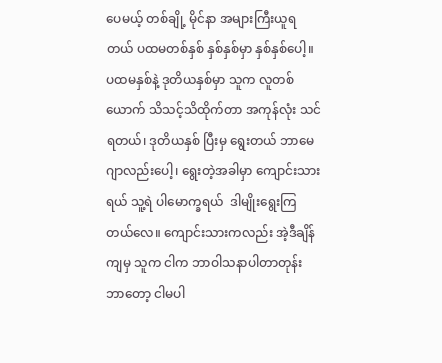ပေမယ့် တစ်ချို့ မိုင်နာ အများကြီးယူရတယ် ပထမတစ်နှစ် နှစ်နှစ်မှာ နှစ်နှစ်ပေါ့။ ပထမနှစ်နဲ့ ဒုတိယနှစ်မှာ သူက လူတစ်ယောက် သိသင့်သိထိုက်တာ အကုန်လုံး သင်ရတယ်၊ ဒုတိယနှစ် ပြီးမှ ရွေးတယ် ဘာမေဂျာလည်းပေါ့၊ ရွေးတဲ့အခါမှာ ကျောင်းသားရယ် သူ့ရဲ ပါမောက္ခရယ်  ဒါမျိုးရွေးကြတယ်လေ။ ကျောင်းသားကလည်း အဲ့ဒီချိန်ကျမှ သူက ငါက ဘာဝါသနာပါတာတုန်း ဘာတော့ ငါမပါ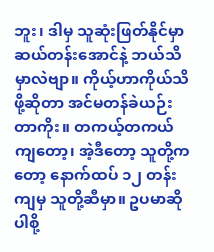ဘူး၊ ဒါမှ သူဆုံးဖြတ်နိုင်မှာ ဆယ်တန်းအောင်နဲ့ ဘယ်သိမှာလဲဗျာ။ ကိုယ့်ဟာကိုယ်သိဖို့ဆိုတာ အင်မတန်ခဲယဉ်းတာကိုး။ တကယ့်တကယ်ကျတော့၊ အဲ့ဒီတော့ သူတို့ကတော့ နောက်ထပ် ၁၂ တန်းကျမှ သူတို့ဆီမှာ။ ဥပမာဆိုပါစို့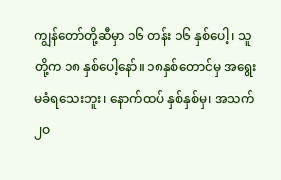ကျွန်တော်တို့ဆီမှာ ၁၆ တန်း ၁၆ နှစ်ပေါ့၊ သူတို့က ၁၈ နှစ်ပေါ့နော်။ ၁၈နှစ်တောင်မှ အရွေးမခံရသေးဘူး၊ နောက်ထပ် နှစ်နှစ်မှ၊ အသက် ၂ဝ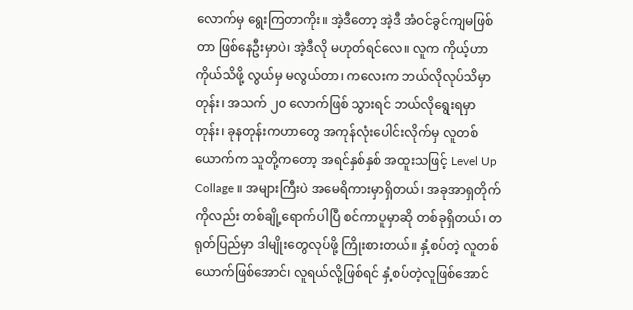လောက်မှ ရွေးကြတာကိုး။ အဲ့ဒီတော့ အဲ့ဒီ အံဝင်ခွင်ကျမဖြစ်တာ ဖြစ်နေဦးမှာပဲ၊ အဲ့ဒီလို မဟုတ်ရင်လေ။ လူက ကိုယ့်ဟာကိုယ်သိဖို့ လွယ်မှ မလွယ်တာ၊ ကလေးက ဘယ်လိုလုပ်သိမှာတုန်း၊ အသက် ၂၀ လောက်ဖြစ် သွားရင် ဘယ်လိုရွေးရမှာတုန်း၊ ခုနတုန်းကဟာတွေ အကုန်လုံးပေါင်းလိုက်မှ လူတစ်ယောက်က သူတို့ကတော့ အရင်နှစ်နှစ် အထူးသဖြင့် Level Up Collage ။ အများကြီးပဲ အမေရိကားမှာရှိတယ်၊ အခုအာရှတိုက်ကိုလည်း တစ်ချို့ရောက်ပါပြီ စင်ကာပူမှာဆို တစ်ခုရှိတယ်၊ တရုတ်ပြည်မှာ ဒါမျိုးတွေလုပ်ဖို့ ကြိုးစားတယ်။ နှံ့စပ်တဲ့ လူတစ်ယောက်ဖြစ်အောင်၊ လူရယ်လို့ဖြစ်ရင် နှံ့စပ်တဲ့လူဖြစ်အောင်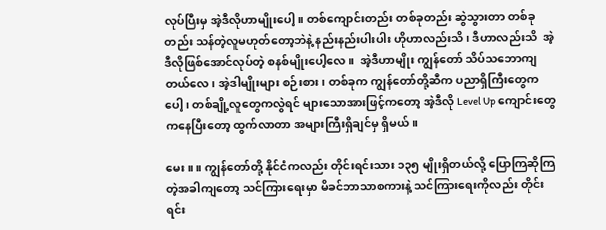လုပ်ပြီးမှ အဲ့ဒီလိုဟာမျိုးပေါ့။ တစ်ကျောင်းတည်း တစ်ခုတည်း ဆွဲသွားတာ တစ်ခုတည်း သန်တဲ့လူမဟုတ်တော့ဘဲနဲ့ နည်းနည်းပါးပါး ဟိုဟာလည်းသိ၊ ဒီဟာလည်းသိ  အဲ့ဒီလိုဖြစ်အောင်လုပ်တဲ့ စနစ်မျိုးပေါ့လေ။  အဲ့ဒီဟာမျိုး ကျွန်တော် သိပ်သဘောကျတယ်လေ၊ အဲ့ဒါမျိုးများ စဉ်းစား၊ တစ်ခုက ကျွန်တော်တို့ဆီက ပညာရှိကြီးတွေကပေါ့၊ တစ်ချို့လူတွေကလွဲရင် များသောအားဖြင့်ကတော့ အဲ့ဒီလို Level Up ကျောင်းတွေကနေပြီးတော့ ထွက်လာတာ အများကြီးရှိချင်မှ ရှိမယ်။

မေး။ ။ ကျွန်တော်တို့ နိုင်ငံကလည်း တိုင်းရင်းသား ၁၃၅ မျိုးရှိတယ်လို့ ပြောကြဆိုကြတဲ့အခါကျတော့ သင်ကြားရေးမှာ မိခင်ဘာသာစကားနဲ့ သင်ကြားရေးကိုလည်း တိုင်းရင်း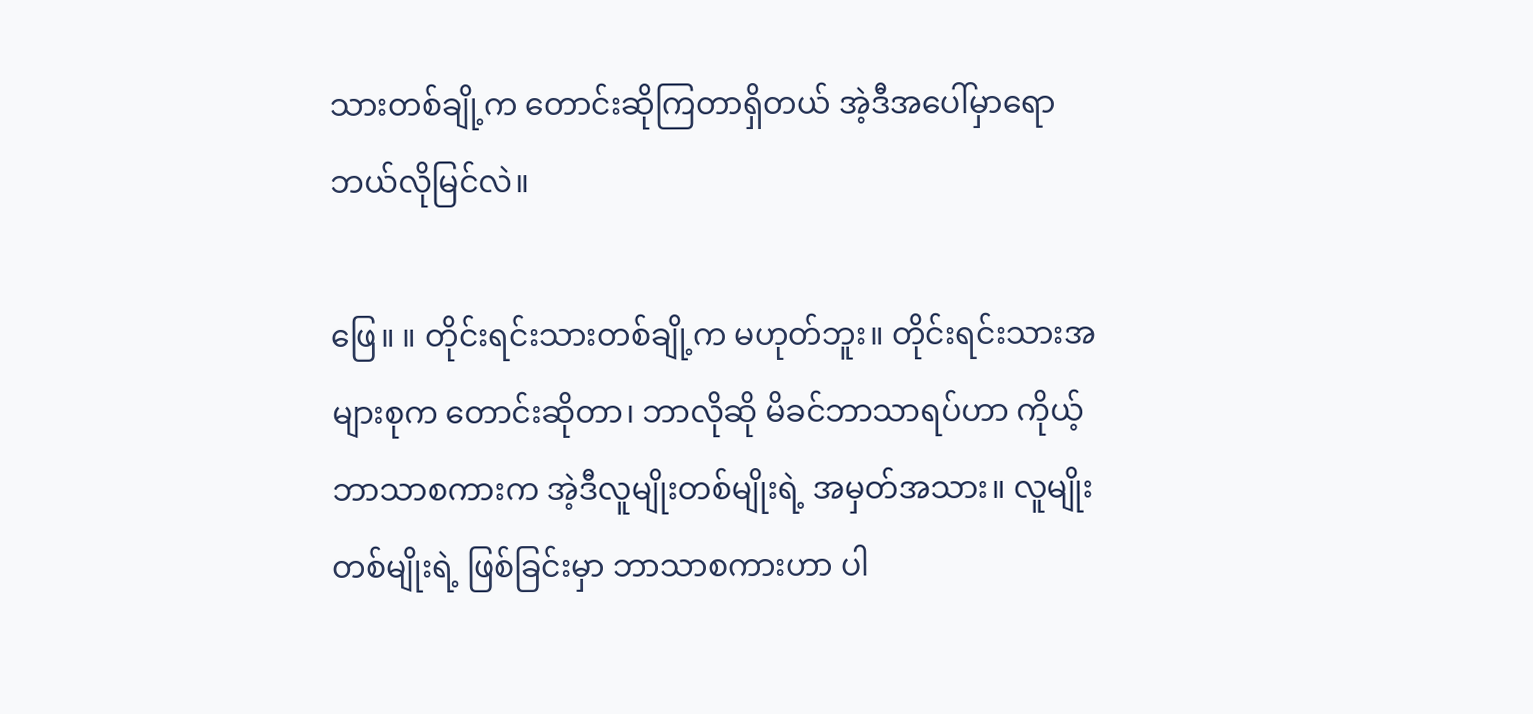သားတစ်ချို့က တောင်းဆိုကြတာရှိတယ် အဲ့ဒီအပေါ်မှာရော ဘယ်လိုမြင်လဲ။

ဖြေ။ ။ တိုင်းရင်းသားတစ်ချို့က မဟုတ်ဘူး။ တိုင်းရင်းသားအများစုက တောင်းဆိုတာ၊ ဘာလိုဆို မိခင်ဘာသာရပ်ဟာ ကိုယ့်ဘာသာစကားက အဲ့ဒီလူမျိုးတစ်မျိုးရဲ့ အမှတ်အသား။ လူမျိုးတစ်မျိုးရဲ့ ဖြစ်ခြင်းမှာ ဘာသာစကားဟာ ပါ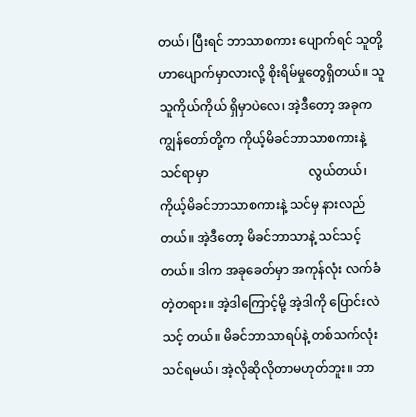တယ်၊ ပြီးရင် ဘာသာစကား ပျောက်ရင် သူတို့ဟာပျောက်မှာလားလို့ စိုးရိမ်မှုတွေရှိတယ်။ သူသူကိုယ်ကိုယ် ရှိမှာပဲလေ၊ အဲ့ဒီတော့ အခုက ကျွန်တော်တို့က ကိုယ့်မိခင်ဘာသာစကားနဲ့ သင်ရာမှာ                                လွယ်တယ်၊ ကိုယ့်မိခင်ဘာသာစကားနဲ့ သင်မှ နားလည်တယ်။ အဲ့ဒီတော့ မိခင်ဘာသာနဲ့ သင်သင့်တယ်။ ဒါက အခုခေတ်မှာ အကုန်လုံး လက်ခံတဲ့တရား။ အဲ့ဒါကြောင့်မို့ အဲ့ဒါကို ပြောင်းလဲသင့် တယ်။ မိခင်ဘာသာရပ်နဲ့ တစ်သက်လုံးသင်ရမယ်၊ အဲ့လိုဆိုလိုတာမဟုတ်ဘူး။ ဘာ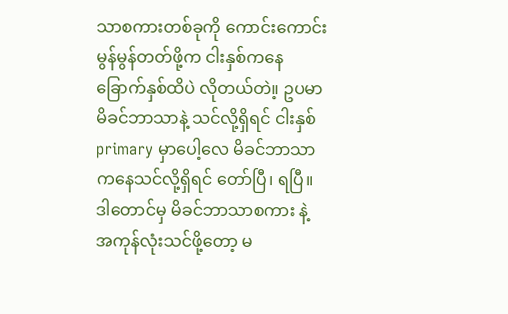သာစကားတစ်ခုကို ကောင်းကောင်းမွန်မွန်တတ်ဖို့က ငါးနှစ်ကနေ ခြောက်နှစ်ထိပဲ လိုတယ်တဲ။့ ဥပမာ မိခင်ဘာသာနဲ့ သင်လို့ရှိရင် ငါးနှစ် primary မှာပေါ့လေ မိခင်ဘာသာကနေသင်လို့ရှိရင် တော်ပြီ၊ ရပြီ။ ဒါတောင်မှ မိခင်ဘာသာစကား နဲ့ အကုန်လုံးသင်ဖို့တော့ မ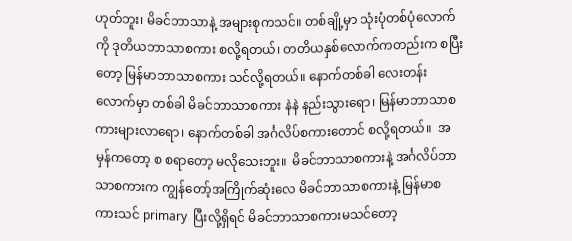ဟုတ်ဘူး၊ မိခင်ဘာသာနဲ့ အများစုကသင်။ တစ်ချို့မှာ သုံးပုံတစ်ပုံလောက်ကို ဒုတိယဘာသာစကား စလို့ရတယ်၊ တတိယနှစ်လောက်ကတည်းက စပြီးတော့ မြန်မာဘာသာစကား သင်လို့ရတယ်။ နောက်တစ်ခါ လေးတန်းလောက်မှာ တစ်ခါ မိခင်ဘာသာစကား နဲနဲ နည်းသွားရော၊ မြန်မာဘာသာစကားများလာရော၊ နောက်တစ်ခါ အင်္ဂလိပ်စကားတောင် စလို့ရတယ်။  အမှန်ကတော့ စ စရာတော့ မလိုသေးဘူး။  မိခင်ဘာသာစကားနဲ့ အင်္ဂလိပ်ဘာသာစကားက ကျွန်တော့်အကြိုက်ဆုံးလေ မိခင်ဘာသာစကားနဲ့ မြန်မာစကားသင် primary  ပြီးလို့ရှိရင် မိခင်ဘာသာစကားမသင်တော့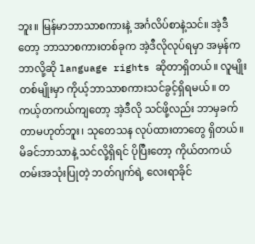ဘူး။ မြန်မာဘာသာစကားနဲ့ အင်္ဂလိပ်စာနဲ့သင်။ အဲ့ဒီတော့ ဘာသာစကားတစ်ခုက အဲ့ဒီလိုလုပ်ရမှာ အမှန်က ဘာလို့ဆို language rights ဆိုတာရှိတယ်။ လူမျိုးတစ်မျိုးမှာ ကိုယ့်ဘာသာစကားသင်ခွင့်ရှိရမယ်။ တကယ့်တကယ်ကျတော့ အဲ့ဒီလို သင်ဖို့လည်း ဘာမှခက်တာမဟုတ်ဘူး၊ သုတေသန လုပ်ထားတာတွေ ရှိတယ်။ မိခင်ဘာသာနဲ့ သင်လို့ရှိရင် ပိုပြီးတော့ ကိုယ်တကယ်တမ်းအသုံးပြုတဲ့ ဘတ်ဂျက်ရဲ့ လေးရာခိုင်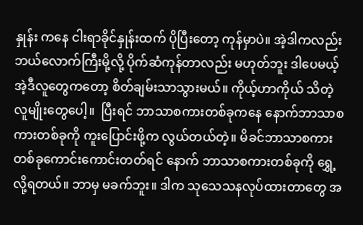နှုန်း ကနေ ငါးရာခိုင်နှုန်းထက် ပိုပြီးတော့ ကုန်မှာပဲ။ အဲ့ဒါကလည်း ဘယ်လောက်ကြီးမို့လို့ ပိုက်ဆံကုန်တာလည်း မဟုတ်ဘူး ဒါပေမယ့် အဲ့ဒီလူတွေကတော့ စိတ်ချမ်းသာသွားမယ်။ ကိုယ့်ဟာကိုယ် သိတဲ့လူမျိုးတွေပေါ့။  ပြီးရင် ဘာသာစကားတစ်ခုကနေ နောက်ဘာသာစကားတစ်ခုကို ကူးပြောင်းဖို့က လွယ်တယ်တဲ့။ မိခင်ဘာသာစကားတစ်ခုကောင်းကောင်းတတ်ရင် နောက် ဘာသာစကားတစ်ခုကို ရွှေ့လို့ရတယ်။ ဘာမှ မခက်ဘူး။ ဒါက သုသေသနလုပ်ထားတာတွေ အ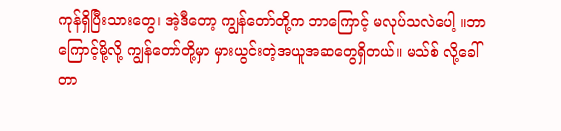ကုန်ရှိပြီးသားတွေ၊ အဲ့ဒီတော့ ကျွန်တော်တို့က ဘာကြောင့် မလုပ်သလဲပေါ့ ။ဘာကြောင့်မို့လို့ ကျွန်တော်တို့မှာ မှားယွင်းတဲ့အယူအဆတွေရှိတယ်။ မသ်စ် လို့ခေါ်တာ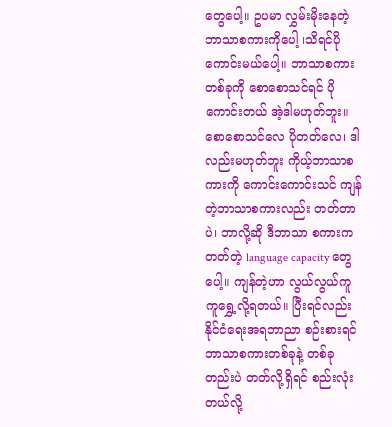တွေပေါ့။ ဥပမာ လွှမ်းမိုးနေတဲ့ ဘာသာစကားကိုပေါ့ ၊သိရင်ပိုကောင်းမယ်ပေါ့။ ဘာသာစကား တစ်ခုကို စောစောသင်ရင် ပိုကောင်းတယ် အဲ့ဒါမဟုတ်ဘူး။ စောစောသင်လေ ပိုတတ်လေ၊ ဒါလည်းမဟုတ်ဘူး ကိုယ့်ဘာသာစကားကို ကောင်းကောင်းသင် ကျန်တဲ့ဘာသာစကားလည်း တတ်တာပဲ၊ ဘာလို့ဆို ဒီဘာသာ စကားကတတ်တဲ့ language capacity တွေပေါ့။ ကျန်တဲ့ဟာ လွယ်လွယ်ကူကူရွှေ့လို့ရတယ်။ ပြီးရင်လည်း နိုင်ငံရေးအရဘာညာ စဉ်းစားရင် ဘာသာစကားတစ်ခုနဲ့ တစ်ခုတည်းပဲ တတ်လို့ရှိရင် စည်းလုံးတယ်လို့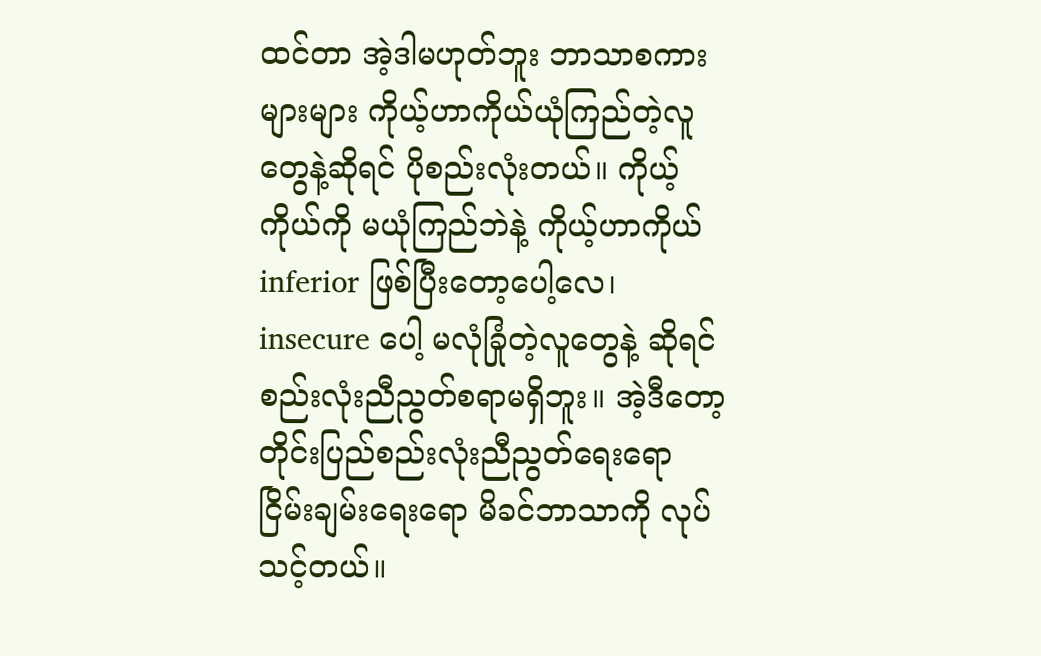ထင်တာ အဲ့ဒါမဟုတ်ဘူး ဘာသာစကားများများ ကိုယ့်ဟာကိုယ်ယုံကြည်တဲ့လူတွေနဲ့ဆိုရင် ပိုစည်းလုံးတယ်။ ကိုယ့်ကိုယ်ကို မယုံကြည်ဘဲနဲ့ ကိုယ့်ဟာကိုယ် inferior ဖြစ်ပြီးတော့ပေါ့လေ၊ insecure ပေါ့ မလုံခြုံတဲ့လူတွေနဲ့ ဆိုရင် စည်းလုံးညီညွတ်စရာမရှိဘူး။ အဲ့ဒီတော့ တိုင်းပြည်စည်းလုံးညီညွတ်ရေးရော ငြိမ်းချမ်းရေးရော မိခင်ဘာသာကို လုပ်သင့်တယ်။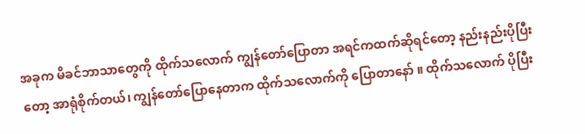အခုက မိခင်ဘာသာတွေကို ထိုက်သလောက် ကျွန်တော်ပြောတာ အရင်ကထက်ဆိုရင်တော့ နည်းနည်းပိုပြီးတော့ အာရုံစိုက်တယ်၊ ကျွန်တော်ပြောနေတာက ထိုက်သလောက်ကို ပြောတာနော် ။ ထိုက်သလောက် ပိုပြီး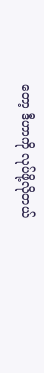တော့ ဒီဟာကို လုပ်ဖို့လိုတယ်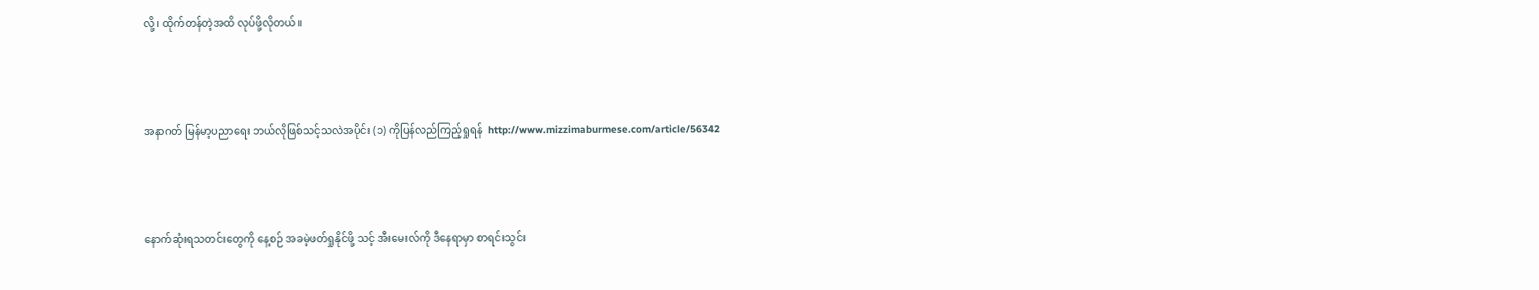လို့၊ ထိုက်တန်တဲ့အထိ လုပ်ဖို့လိုတယ်။



အနာဂတ် မြန်မာ့ပညာရေး ဘယ်လိုဖြစ်သင့်သလဲအပိုင်း (၁) ကိုပြန်လည်ကြည့်ရှုရန်  http://www.mizzimaburmese.com/article/56342



နောက်ဆုံးရသတင်းတွေကို နေ့စဉ် အခမဲ့ဖတ်ရှုနိုင်ဖို့ သင့် အီးမေးလ်ကို ဒီနေရာမှာ စာရင်းသွင်း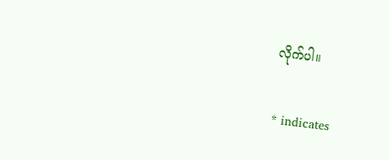လိုက်ပါ။

* indicates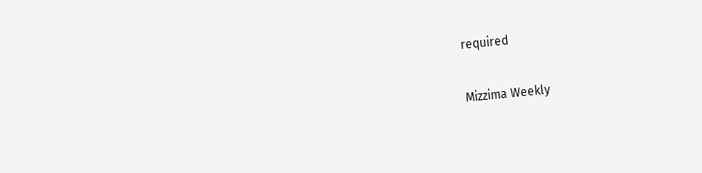required

Mizzima Weekly